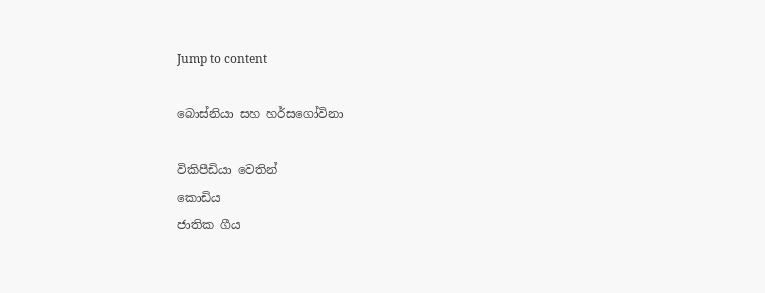Jump to content

බොස්නියා සහ හර්සගෝවිනා

විකිපීඩියා වෙතින්
කොඩිය
ජාතික ගීය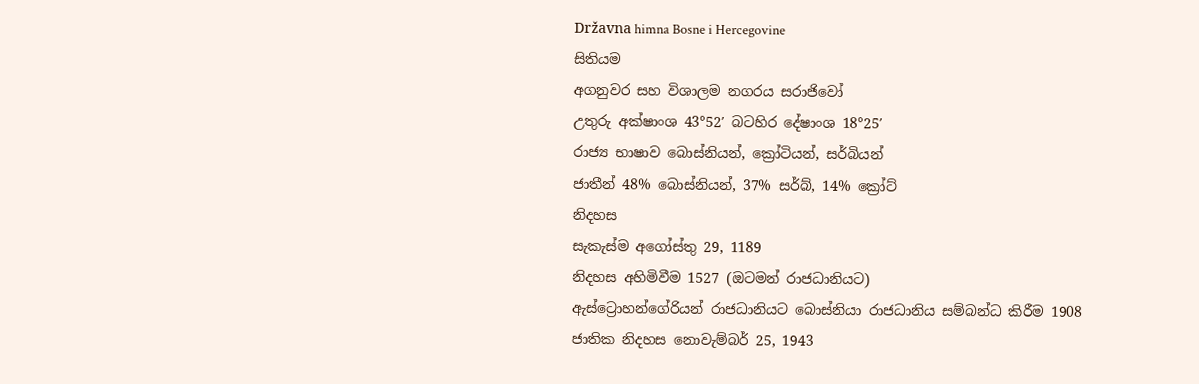Državna himna Bosne i Hercegovine
සිතියම
අගනුවර සහ විශාලම නගරය සරාජිවෝ
උතුරු අක්ෂාංශ 43°52′ බටහිර දේෂාංශ 18°25′
රාජ්‍ය භාෂාව බොස්නියන්, ක්‍රෝටියන්, සර්බියන්
ජාතීන් 48% බොස්නියන්, 37% සර්බ්, 14% ක්‍රෝට්
නිදහස
සැකැස්ම අගෝස්තු 29, 1189
නිදහස අහිමිවීම 1527 (ඔටමන් රාජධානියට)
ඇස්ට්‍රොහන්ගේරියන් රාජධානියට බොස්නියා රාජධානිය සම්බන්ධ කිරීම 1908
ජාතික නිදහස නොවැම්බර් 25, 1943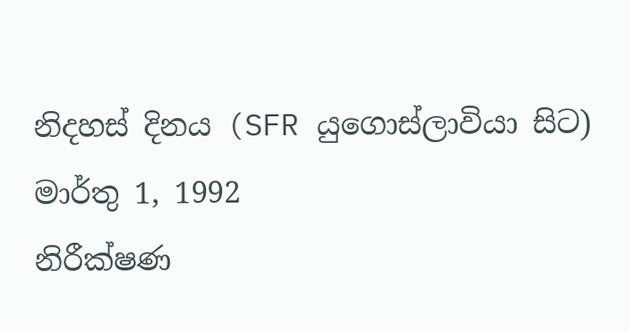නිදහස් දිනය (SFR යුගොස්ලාවියා සිට) මාර්තු 1, 1992
නිරීක්ෂණ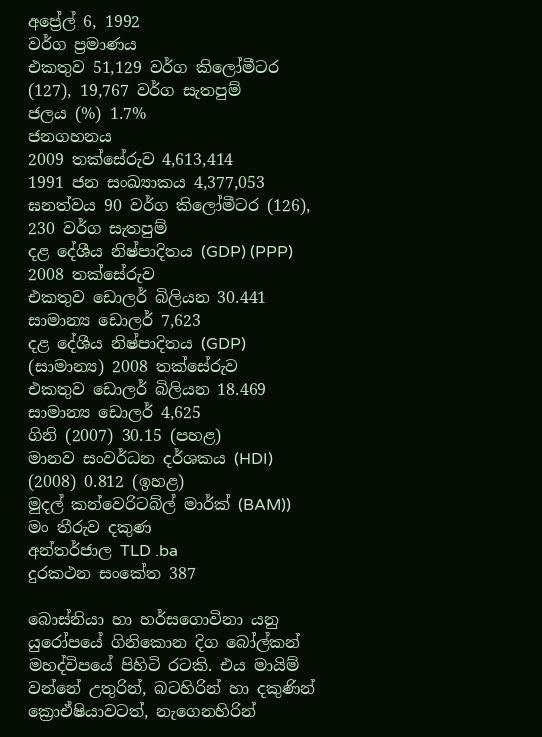අප්‍රේල් 6, 1992
වර්ග ප්‍රමාණය
එකතුව 51,129 වර්ග කිලෝමීටර (127), 19,767 වර්ග සැතපුම්
ජලය (%) 1.7%
ජනගහනය
2009 තක්සේරුව 4,613,414
1991 ජන සංඛ්‍යාකය 4,377,053
ඝනත්වය 90 වර්ග කිලෝමීටර (126), 230 වර්ග සැතපුම්
දළ දේශීය නිෂ්පාදිතය (GDP) (PPP) 2008 තක්සේරුව
එකතුව ඩොලර් බිලියන 30.441
සාමාන්‍ය ඩොලර් 7,623
දළ දේශීය නිෂ්පාදිතය (GDP) (සාමාන්‍ය) 2008 තක්සේරුව
එකතුව ඩොලර් බිලියන 18.469
සාමාන්‍ය ඩොලර් 4,625
ගිනි (2007) 30.15 (පහළ)
මානව සංවර්ධන දර්ශකය (HDI) (2008) 0.812 (ඉහළ)
මුදල් කන්වෙරිටබ්ල් මාර්ක් (BAM))
මං තීරුව දකුණ
අන්තර්ජාල TLD .ba
දුරකථන සංකේත 387

බොස්නියා හා හර්සගොවිනා යනු යුරෝපයේ ගිනිකොන දිග බෝල්කන් මහද්විපයේ පිහිටි රටකි. එය මායිම් වන්නේ උතුරින්, බටහිරින් හා දකුණින් ක්‍රොඒෂියාවටත්, නැගෙනහිරින්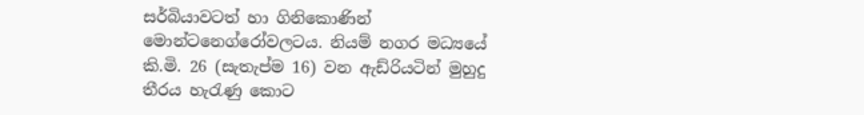සර්බියාවටත් හා ගිනිකොණින් මොන්ටනෙග්රෝවලටය. නියම් නගර මධ්‍යයේ කි.මි. 26 (සැතැප්ම 16) වන ඇඩ්රියටින් මුහුදු තීරය හැරැණු කොට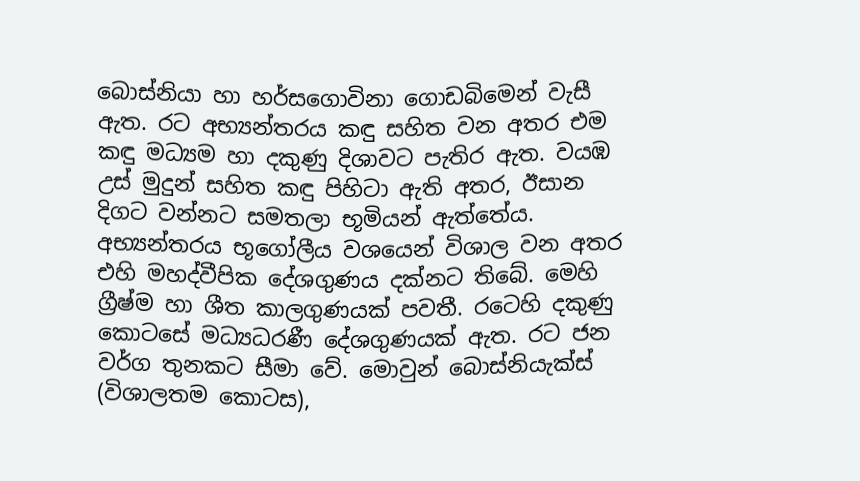බොස්නියා හා හර්සගොවිනා ගොඩබිමෙන් වැසී ඇත. රට අභ්‍යන්තරය කඳු සහිත වන අතර එම කඳු මධ්‍යම හා දකුණු දිශාවට පැතිර ඇත. වයඹ උස් මුදුන් සහිත කඳු පිහිටා ඇති අතර, ඊසාන දිගට වන්නට සමතලා භූමියන් ඇත්තේය. අභ්‍යන්තරය භූගෝලීය වශයෙන් විශාල වන අතර එහි මහද්වීපික දේශගුණය දක්නට තිබේ. මෙහි ග්‍රීෂ්ම හා ශීත කාලගුණයක් පවතී. රටෙහි දකුණු කොටසේ මධ්‍යධරණී දේශගුණයක් ඇත. රට ජන වර්ග තුනකට සීමා වේ. මොවුන් බොස්නියැක්ස් (විශාලතම කොටස),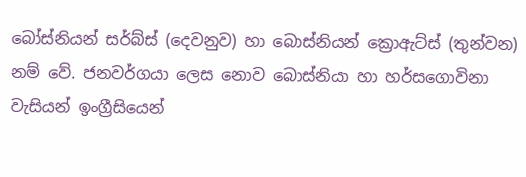බෝස්නියන් සර්බ්ස් (දෙවනුව) හා බොස්නියන් ක්‍රොඇට්ස් (තුන්වන) නම් වේ. ජනවර්ගයා ලෙස නොව බොස්නියා හා හර්සගොවිනා වැසියන් ඉංග්‍රීසියෙන්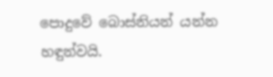පොදුවේ බොස්නියන් යන්න හඳුන්වයි.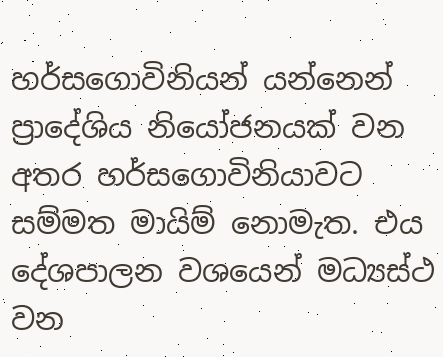හර්සගොවිනියන් යන්නෙන් ප්‍රාදේශිය නියෝජනයක් වන අතර හර්සගොවිනියාවට සම්මත මායිම් නොමැත. එය දේශපාලන වශයෙන් මධ්‍යස්ථ වන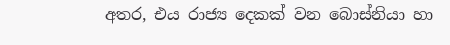අතර, එය රාජ්‍ය දෙකක් වන බොස්නියා හා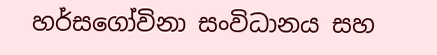හර්සගෝවිනා සංවිධානය සහ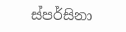ස්පර්සිනා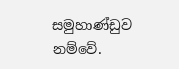සමුහාණ්ඩුව නම්වේ.